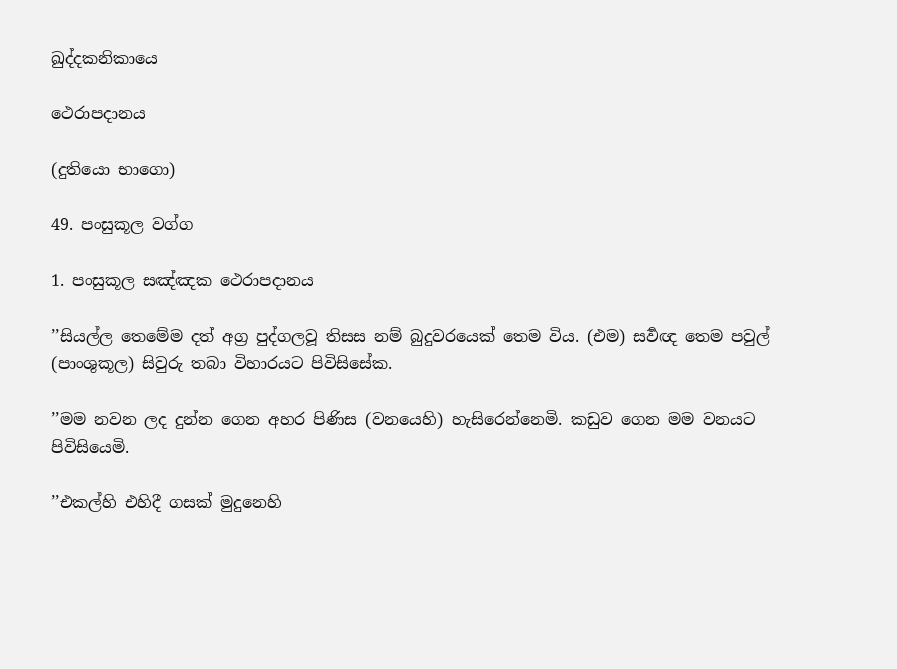ඛුද්දකනිකායෙ

ථෙරාපදානය

(දුතියො භාගො)

49. පංසුකූල වග්ග

1. පංසුකූල සඤ්ඤක ථෙරාපදානය

’’සියල්ල තෙමේම දත් අග්‍ර පුද්ගලවූ තිසස නම් බුදුවරයෙක් තෙම විය. (එම) සර්‍වඥ තෙම පවුල් (පාංශුකූල) සිවුරු තබා විහාරයට පිවිසිසේක.

’’මම නවන ලද දුන්න ගෙන අහර පිණිස (වනයෙහි) හැසිරෙන්නෙමි. කඩුව ගෙන මම වනයට පිවිසියෙමි.

’’එකල්හි එහිදී ගසක් මුදුනෙහි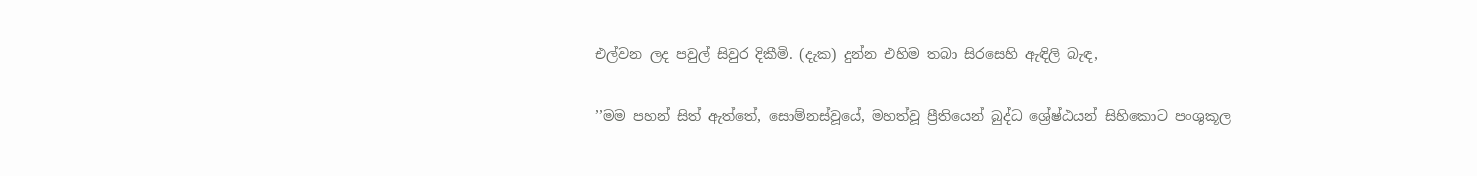එල්වන ලද පවුල් සිවුර දිකීමි. (දැක) දුන්න එහිම තබා සිරසෙහි ඇඳිලි බැඳ,

’’මම පහන් සිත් ඇත්තේ, සොම්නස්වූයේ, මහත්වූ ප්‍රීතියෙන් බුද්ධ ශ්‍රේෂ්ඨයන් සිහිකොට පංශුකූල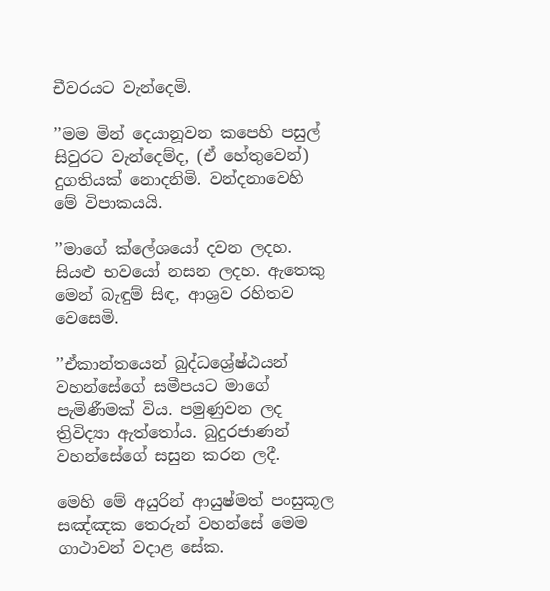චීවරයට වැන්දෙමි.

’’මම මින් දෙයානූවන කපෙහි පසුල් සිවුරට වැන්දෙම්ද, (ඒ හේතුවෙන්) දුගතියක් නොදනිමි. වන්දනාවෙහි මේ විපාකයයි.

’’මාගේ ක්ලේශයෝ දවන ලදහ. සියළු භවයෝ නසන ලදහ. ඇතෙකු මෙන් බැඳුම් සිඳ, ආශ්‍රව රහිතව වෙසෙමි.

’’ඒකාන්තයෙන් බුද්ධශ්‍රේෂ්ඨයන් වහන්සේගේ සමීපයට මාගේ පැමිණීමක් විය. පමුණුවන ලද ත්‍රිවිද්‍යා ඇත්තෝය. බුදුරජාණන් වහන්සේගේ සසුන කරන ලදී.

මෙහි මේ අයුරින් ආයුෂ්මත් පංසුකූල සඤ්ඤක තෙරුන් වහන්සේ මෙම ගාථාවන් වදාළ සේක.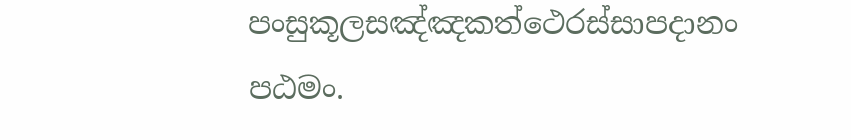පංසුකූලසඤ්ඤකත්ථෙරස්සාපදානං පඨමං.